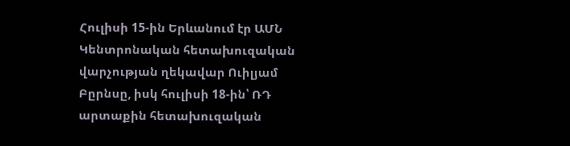Հուլիսի 15-ին Երևանում էր ԱՄՆ Կենտրոնական հետախուզական վարչության ղեկավար Ուիլյամ Բըրնսը, իսկ հուլիսի 18-ին՝ ՌԴ արտաքին հետախուզական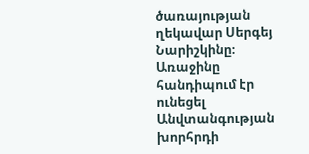ծառայության ղեկավար Սերգեյ Նարիշկինը։ Առաջինը հանդիպում էր ունեցել Անվտանգության խորհրդի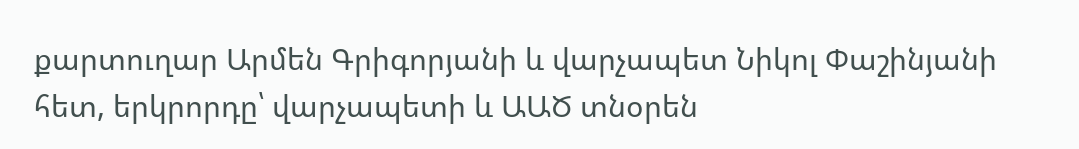քարտուղար Արմեն Գրիգորյանի և վարչապետ Նիկոլ Փաշինյանի հետ, երկրորդը՝ վարչապետի և ԱԱԾ տնօրեն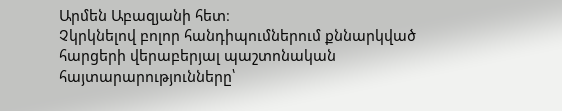Արմեն Աբազյանի հետ։
Չկրկնելով բոլոր հանդիպումներում քննարկված հարցերի վերաբերյալ պաշտոնական հայտարարությունները՝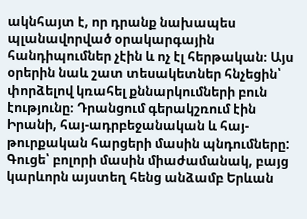ակնհայտ է, որ դրանք նախապես պլանավորված օրակարգային հանդիպումներ չէին և ոչ էլ հերթական։ Այս օրերին նաև շատ տեսակետներ հնչեցին՝ փորձելով կռահել քննարկումների բուն էությունը։ Դրանցում գերակշռում էին Իրանի, հայ-ադրբեջանական և հայ-թուրքական հարցերի մասին պնդումները:
Գուցե՝ բոլորի մասին միաժամանակ, բայց կարևորն այստեղ հենց անձամբ Երևան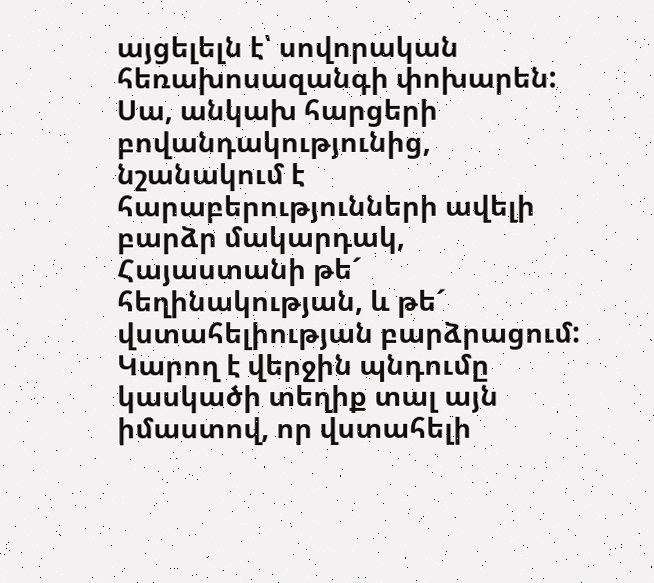այցելելն է՝ սովորական հեռախոսազանգի փոխարեն: Սա, անկախ հարցերի բովանդակությունից, նշանակում է հարաբերությունների ավելի բարձր մակարդակ, Հայաստանի թե´ հեղինակության, և թե´ վստահելիության բարձրացում:
Կարող է վերջին պնդումը կասկածի տեղիք տալ այն իմաստով, որ վստահելի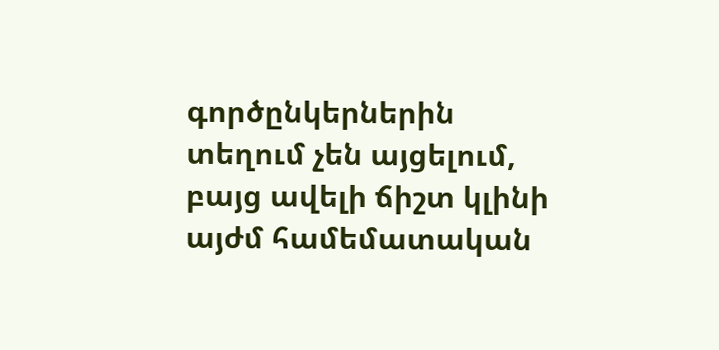գործընկերներին տեղում չեն այցելում, բայց ավելի ճիշտ կլինի այժմ համեմատական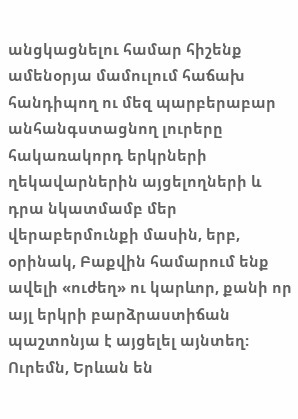անցկացնելու համար հիշենք ամենօրյա մամուլում հաճախ հանդիպող ու մեզ պարբերաբար անհանգստացնող լուրերը հակառակորդ երկրների ղեկավարներին այցելողների և դրա նկատմամբ մեր վերաբերմունքի մասին, երբ, օրինակ, Բաքվին համարում ենք ավելի «ուժեղ» ու կարևոր, քանի որ այլ երկրի բարձրաստիճան պաշտոնյա է այցելել այնտեղ: Ուրեմն, Երևան են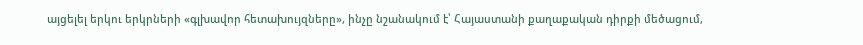այցելել երկու երկրների «գլխավոր հետախույզները», ինչը նշանակում է՝ Հայաստանի քաղաքական դիրքի մեծացում,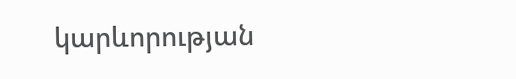կարևորության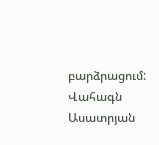բարձրացում:
Վահագն Ասատրյան